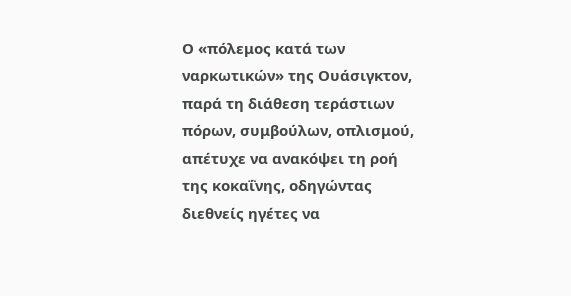Ο «πόλεμος κατά των ναρκωτικών» της Ουάσιγκτον, παρά τη διάθεση τεράστιων πόρων, συμβούλων, οπλισμού, απέτυχε να ανακόψει τη ροή της κοκαΐνης, οδηγώντας διεθνείς ηγέτες να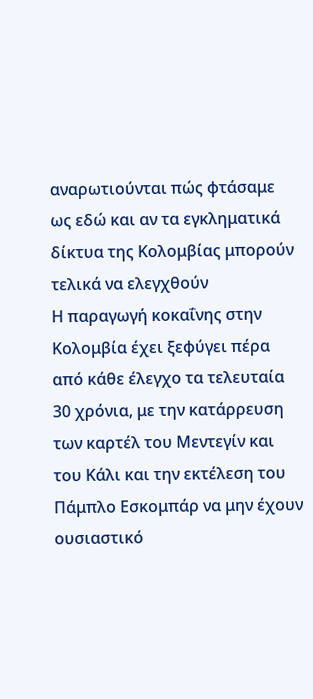αναρωτιούνται πώς φτάσαμε ως εδώ και αν τα εγκληματικά δίκτυα της Κολομβίας μπορούν τελικά να ελεγχθούν
Η παραγωγή κοκαΐνης στην Κολομβία έχει ξεφύγει πέρα από κάθε έλεγχο τα τελευταία 30 χρόνια, με την κατάρρευση των καρτέλ του Μεντεγίν και του Κάλι και την εκτέλεση του Πάμπλο Εσκομπάρ να μην έχουν ουσιαστικό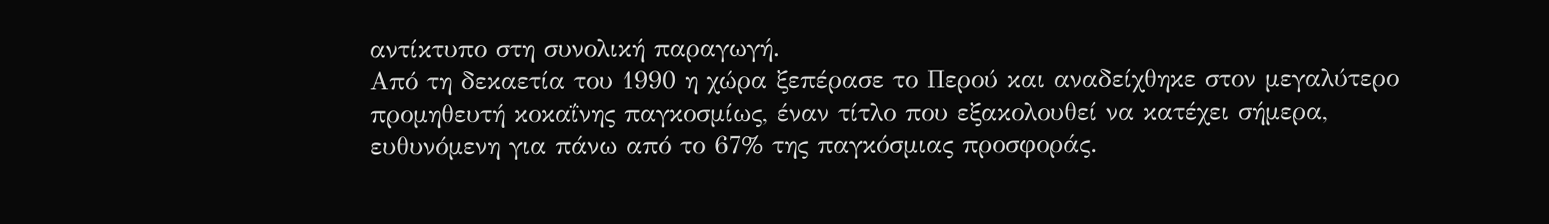αντίκτυπο στη συνολική παραγωγή.
Από τη δεκαετία του 1990 η χώρα ξεπέρασε το Περού και αναδείχθηκε στον μεγαλύτερο προμηθευτή κοκαΐνης παγκοσμίως, έναν τίτλο που εξακολουθεί να κατέχει σήμερα, ευθυνόμενη για πάνω από το 67% της παγκόσμιας προσφοράς.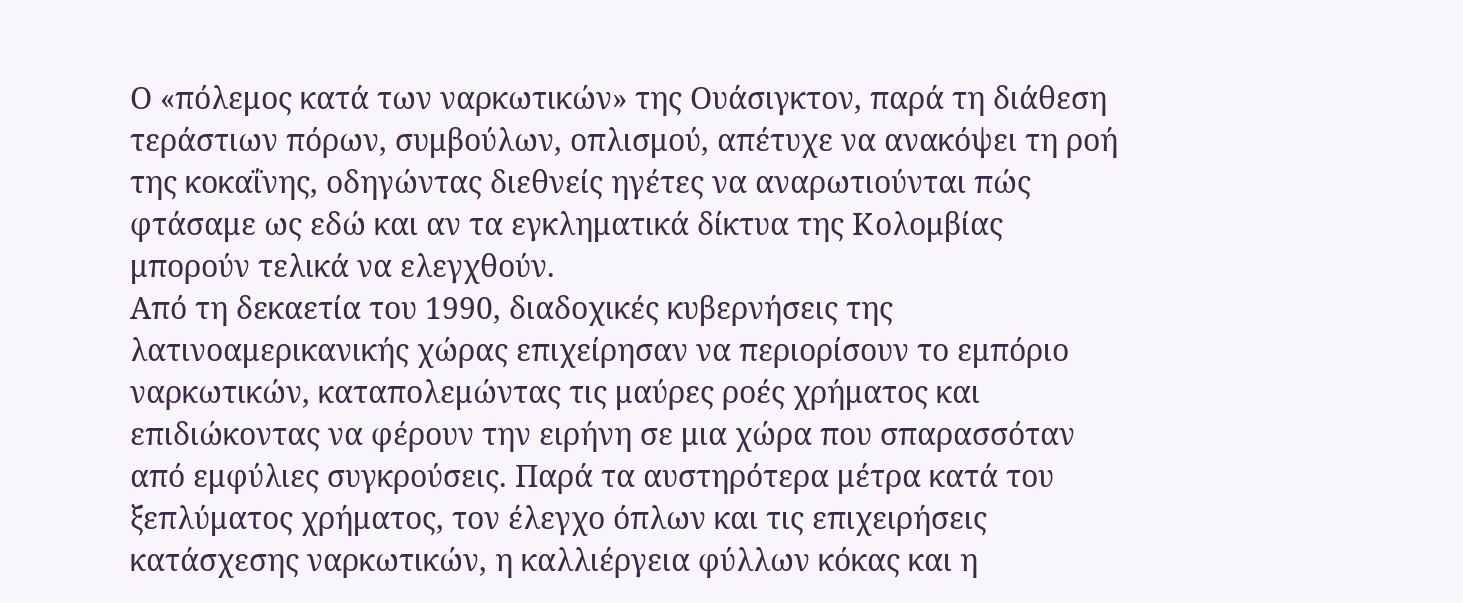Ο «πόλεμος κατά των ναρκωτικών» της Ουάσιγκτον, παρά τη διάθεση τεράστιων πόρων, συμβούλων, οπλισμού, απέτυχε να ανακόψει τη ροή της κοκαΐνης, οδηγώντας διεθνείς ηγέτες να αναρωτιούνται πώς φτάσαμε ως εδώ και αν τα εγκληματικά δίκτυα της Κολομβίας μπορούν τελικά να ελεγχθούν.
Από τη δεκαετία του 1990, διαδοχικές κυβερνήσεις της λατινοαμερικανικής χώρας επιχείρησαν να περιορίσουν το εμπόριο ναρκωτικών, καταπολεμώντας τις μαύρες ροές χρήματος και επιδιώκοντας να φέρουν την ειρήνη σε μια χώρα που σπαρασσόταν από εμφύλιες συγκρούσεις. Παρά τα αυστηρότερα μέτρα κατά του ξεπλύματος χρήματος, τον έλεγχο όπλων και τις επιχειρήσεις κατάσχεσης ναρκωτικών, η καλλιέργεια φύλλων κόκας και η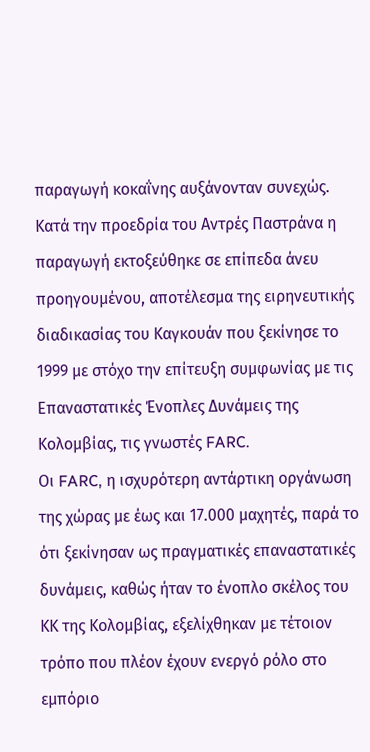παραγωγή κοκαΐνης αυξάνονταν συνεχώς.
Κατά την προεδρία του Αντρές Παστράνα η παραγωγή εκτοξεύθηκε σε επίπεδα άνευ προηγουμένου, αποτέλεσμα της ειρηνευτικής διαδικασίας του Καγκουάν που ξεκίνησε το 1999 με στόχο την επίτευξη συμφωνίας με τις Επαναστατικές Ένοπλες Δυνάμεις της Κολομβίας, τις γνωστές FARC.
Οι FARC, η ισχυρότερη αντάρτικη οργάνωση της χώρας με έως και 17.000 μαχητές, παρά το ότι ξεκίνησαν ως πραγματικές επαναστατικές δυνάμεις, καθώς ήταν το ένοπλο σκέλος του ΚΚ της Κολομβίας, εξελίχθηκαν με τέτοιον τρόπο που πλέον έχουν ενεργό ρόλο στο εμπόριο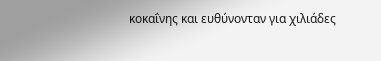κοκαΐνης και ευθύνονταν για χιλιάδες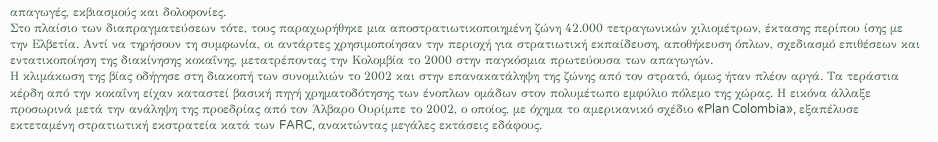απαγωγές, εκβιασμούς και δολοφονίες.
Στο πλαίσιο των διαπραγματεύσεων τότε, τους παραχωρήθηκε μια αποστρατιωτικοποιημένη ζώνη 42.000 τετραγωνικών χιλιομέτρων, έκτασης περίπου ίσης με την Ελβετία. Αντί να τηρήσουν τη συμφωνία, οι αντάρτες χρησιμοποίησαν την περιοχή για στρατιωτική εκπαίδευση, αποθήκευση όπλων, σχεδιασμό επιθέσεων και εντατικοποίηση της διακίνησης κοκαΐνης, μετατρέποντας την Κολομβία το 2000 στην παγκόσμια πρωτεύουσα των απαγωγών.
Η κλιμάκωση της βίας οδήγησε στη διακοπή των συνομιλιών το 2002 και στην επανακατάληψη της ζώνης από τον στρατό, όμως ήταν πλέον αργά. Τα τεράστια κέρδη από την κοκαΐνη είχαν καταστεί βασική πηγή χρηματοδότησης των ένοπλων ομάδων στον πολυμέτωπο εμφύλιο πόλεμο της χώρας. Η εικόνα άλλαξε προσωρινά μετά την ανάληψη της προεδρίας από τον Άλβαρο Ουρίμπε το 2002, ο οποίος, με όχημα το αμερικανικό σχέδιο «Plan Colombia», εξαπέλυσε εκτεταμένη στρατιωτική εκστρατεία κατά των FARC, ανακτώντας μεγάλες εκτάσεις εδάφους.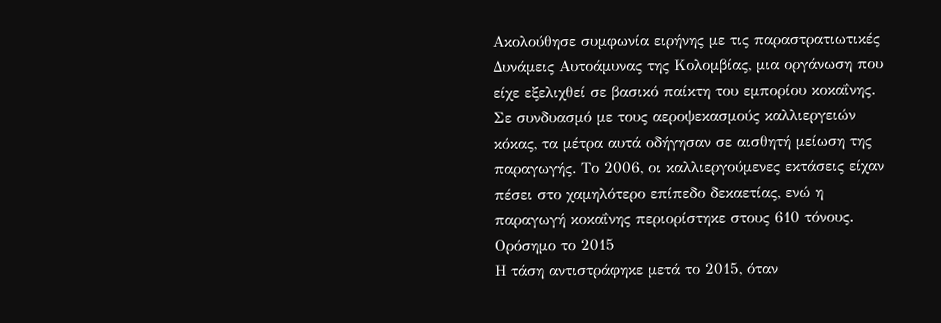Ακολούθησε συμφωνία ειρήνης με τις παραστρατιωτικές Δυνάμεις Αυτοάμυνας της Κολομβίας, μια οργάνωση που είχε εξελιχθεί σε βασικό παίκτη του εμπορίου κοκαΐνης. Σε συνδυασμό με τους αεροψεκασμούς καλλιεργειών κόκας, τα μέτρα αυτά οδήγησαν σε αισθητή μείωση της παραγωγής. Το 2006, οι καλλιεργούμενες εκτάσεις είχαν πέσει στο χαμηλότερο επίπεδο δεκαετίας, ενώ η παραγωγή κοκαΐνης περιορίστηκε στους 610 τόνους.
Ορόσημο το 2015
Η τάση αντιστράφηκε μετά το 2015, όταν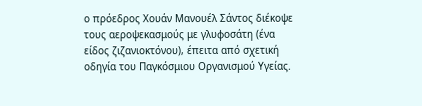ο πρόεδρος Χουάν Μανουέλ Σάντος διέκοψε τους αεροψεκασμούς με γλυφοσάτη (ένα είδος ζιζανιοκτόνου), έπειτα από σχετική οδηγία του Παγκόσμιου Οργανισμού Υγείας.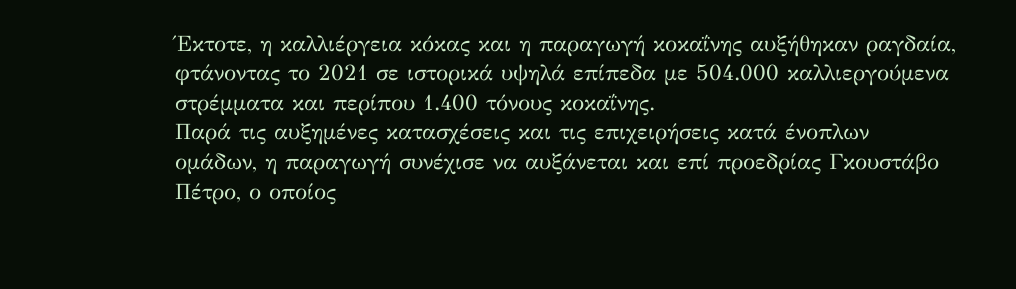Έκτοτε, η καλλιέργεια κόκας και η παραγωγή κοκαΐνης αυξήθηκαν ραγδαία, φτάνοντας το 2021 σε ιστορικά υψηλά επίπεδα με 504.000 καλλιεργούμενα στρέμματα και περίπου 1.400 τόνους κοκαΐνης.
Παρά τις αυξημένες κατασχέσεις και τις επιχειρήσεις κατά ένοπλων ομάδων, η παραγωγή συνέχισε να αυξάνεται και επί προεδρίας Γκουστάβο Πέτρο, ο οποίος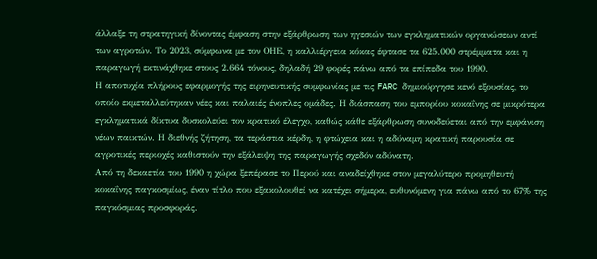άλλαξε τη στρατηγική δίνοντας έμφαση στην εξάρθρωση των ηγεσιών των εγκληματικών οργανώσεων αντί των αγροτών. Το 2023, σύμφωνα με τον ΟΗΕ, η καλλιέργεια κόκας έφτασε τα 625.000 στρέμματα και η παραγωγή εκτινάχθηκε στους 2.664 τόνους, δηλαδή 29 φορές πάνω από τα επίπεδα του 1990.
Η αποτυχία πλήρους εφαρμογής της ειρηνευτικής συμφωνίας με τις FARC δημιούργησε κενό εξουσίας, το οποίο εκμεταλλεύτηκαν νέες και παλαιές ένοπλες ομάδες. Η διάσπαση του εμπορίου κοκαΐνης σε μικρότερα εγκληματικά δίκτυα δυσκολεύει τον κρατικό έλεγχο, καθώς κάθε εξάρθρωση συνοδεύεται από την εμφάνιση νέων παικτών. Η διεθνής ζήτηση, τα τεράστια κέρδη, η φτώχεια και η αδύναμη κρατική παρουσία σε αγροτικές περιοχές καθιστούν την εξάλειψη της παραγωγής σχεδόν αδύνατη.
Από τη δεκαετία του 1990 η χώρα ξεπέρασε το Περού και αναδείχθηκε στον μεγαλύτερο προμηθευτή κοκαΐνης παγκοσμίως, έναν τίτλο που εξακολουθεί να κατέχει σήμερα, ευθυνόμενη για πάνω από το 67% της παγκόσμιας προσφοράς.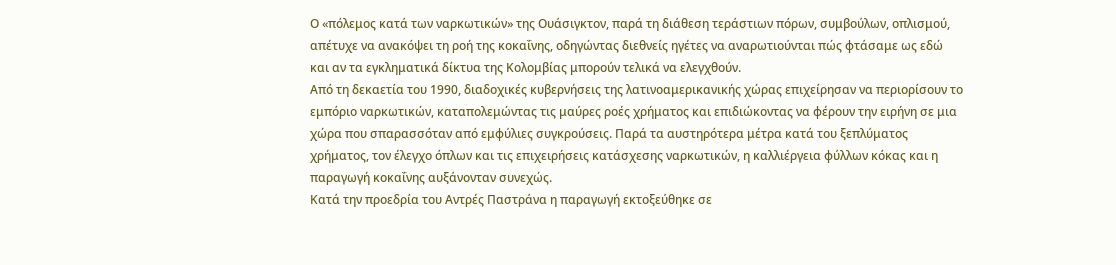Ο «πόλεμος κατά των ναρκωτικών» της Ουάσιγκτον, παρά τη διάθεση τεράστιων πόρων, συμβούλων, οπλισμού, απέτυχε να ανακόψει τη ροή της κοκαΐνης, οδηγώντας διεθνείς ηγέτες να αναρωτιούνται πώς φτάσαμε ως εδώ και αν τα εγκληματικά δίκτυα της Κολομβίας μπορούν τελικά να ελεγχθούν.
Από τη δεκαετία του 1990, διαδοχικές κυβερνήσεις της λατινοαμερικανικής χώρας επιχείρησαν να περιορίσουν το εμπόριο ναρκωτικών, καταπολεμώντας τις μαύρες ροές χρήματος και επιδιώκοντας να φέρουν την ειρήνη σε μια χώρα που σπαρασσόταν από εμφύλιες συγκρούσεις. Παρά τα αυστηρότερα μέτρα κατά του ξεπλύματος χρήματος, τον έλεγχο όπλων και τις επιχειρήσεις κατάσχεσης ναρκωτικών, η καλλιέργεια φύλλων κόκας και η παραγωγή κοκαΐνης αυξάνονταν συνεχώς.
Κατά την προεδρία του Αντρές Παστράνα η παραγωγή εκτοξεύθηκε σε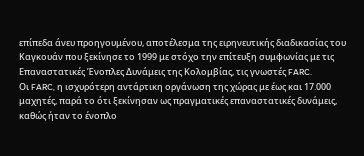επίπεδα άνευ προηγουμένου, αποτέλεσμα της ειρηνευτικής διαδικασίας του Καγκουάν που ξεκίνησε το 1999 με στόχο την επίτευξη συμφωνίας με τις Επαναστατικές Ένοπλες Δυνάμεις της Κολομβίας, τις γνωστές FARC.
Οι FARC, η ισχυρότερη αντάρτικη οργάνωση της χώρας με έως και 17.000 μαχητές, παρά το ότι ξεκίνησαν ως πραγματικές επαναστατικές δυνάμεις, καθώς ήταν το ένοπλο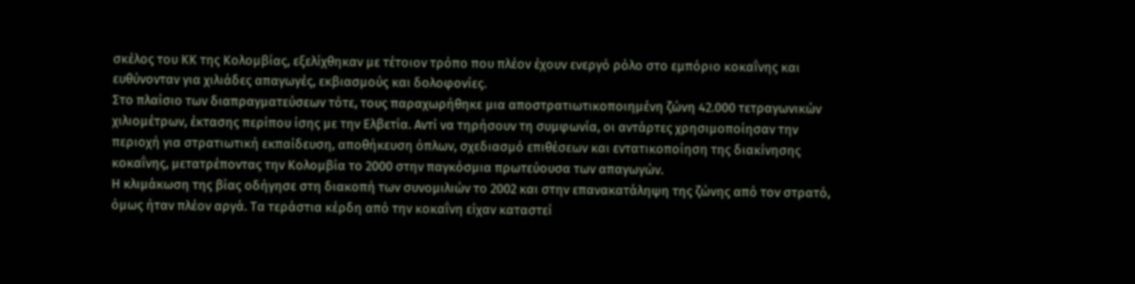σκέλος του ΚΚ της Κολομβίας, εξελίχθηκαν με τέτοιον τρόπο που πλέον έχουν ενεργό ρόλο στο εμπόριο κοκαΐνης και ευθύνονταν για χιλιάδες απαγωγές, εκβιασμούς και δολοφονίες.
Στο πλαίσιο των διαπραγματεύσεων τότε, τους παραχωρήθηκε μια αποστρατιωτικοποιημένη ζώνη 42.000 τετραγωνικών χιλιομέτρων, έκτασης περίπου ίσης με την Ελβετία. Αντί να τηρήσουν τη συμφωνία, οι αντάρτες χρησιμοποίησαν την περιοχή για στρατιωτική εκπαίδευση, αποθήκευση όπλων, σχεδιασμό επιθέσεων και εντατικοποίηση της διακίνησης κοκαΐνης, μετατρέποντας την Κολομβία το 2000 στην παγκόσμια πρωτεύουσα των απαγωγών.
Η κλιμάκωση της βίας οδήγησε στη διακοπή των συνομιλιών το 2002 και στην επανακατάληψη της ζώνης από τον στρατό, όμως ήταν πλέον αργά. Τα τεράστια κέρδη από την κοκαΐνη είχαν καταστεί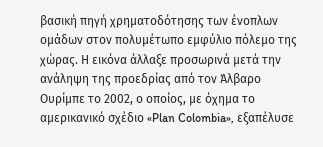βασική πηγή χρηματοδότησης των ένοπλων ομάδων στον πολυμέτωπο εμφύλιο πόλεμο της χώρας. Η εικόνα άλλαξε προσωρινά μετά την ανάληψη της προεδρίας από τον Άλβαρο Ουρίμπε το 2002, ο οποίος, με όχημα το αμερικανικό σχέδιο «Plan Colombia», εξαπέλυσε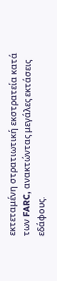εκτεταμένη στρατιωτική εκστρατεία κατά των FARC, ανακτώντας μεγάλες εκτάσεις εδάφους.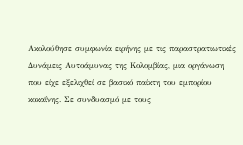Ακολούθησε συμφωνία ειρήνης με τις παραστρατιωτικές Δυνάμεις Αυτοάμυνας της Κολομβίας, μια οργάνωση που είχε εξελιχθεί σε βασικό παίκτη του εμπορίου κοκαΐνης. Σε συνδυασμό με τους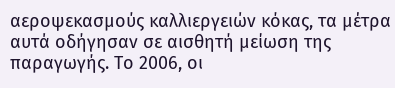αεροψεκασμούς καλλιεργειών κόκας, τα μέτρα αυτά οδήγησαν σε αισθητή μείωση της παραγωγής. Το 2006, οι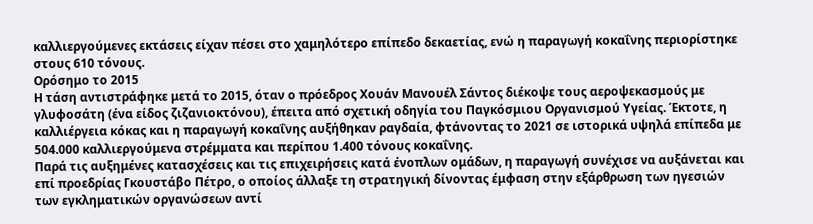καλλιεργούμενες εκτάσεις είχαν πέσει στο χαμηλότερο επίπεδο δεκαετίας, ενώ η παραγωγή κοκαΐνης περιορίστηκε στους 610 τόνους.
Ορόσημο το 2015
Η τάση αντιστράφηκε μετά το 2015, όταν ο πρόεδρος Χουάν Μανουέλ Σάντος διέκοψε τους αεροψεκασμούς με γλυφοσάτη (ένα είδος ζιζανιοκτόνου), έπειτα από σχετική οδηγία του Παγκόσμιου Οργανισμού Υγείας. Έκτοτε, η καλλιέργεια κόκας και η παραγωγή κοκαΐνης αυξήθηκαν ραγδαία, φτάνοντας το 2021 σε ιστορικά υψηλά επίπεδα με 504.000 καλλιεργούμενα στρέμματα και περίπου 1.400 τόνους κοκαΐνης.
Παρά τις αυξημένες κατασχέσεις και τις επιχειρήσεις κατά ένοπλων ομάδων, η παραγωγή συνέχισε να αυξάνεται και επί προεδρίας Γκουστάβο Πέτρο, ο οποίος άλλαξε τη στρατηγική δίνοντας έμφαση στην εξάρθρωση των ηγεσιών των εγκληματικών οργανώσεων αντί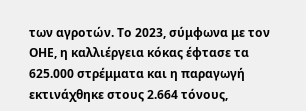των αγροτών. Το 2023, σύμφωνα με τον ΟΗΕ, η καλλιέργεια κόκας έφτασε τα 625.000 στρέμματα και η παραγωγή εκτινάχθηκε στους 2.664 τόνους,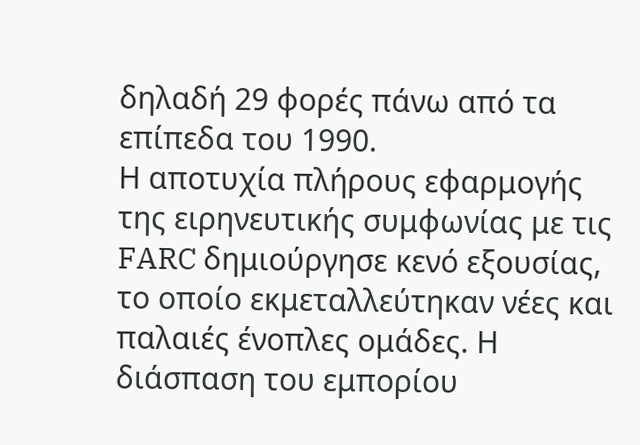δηλαδή 29 φορές πάνω από τα επίπεδα του 1990.
Η αποτυχία πλήρους εφαρμογής της ειρηνευτικής συμφωνίας με τις FARC δημιούργησε κενό εξουσίας, το οποίο εκμεταλλεύτηκαν νέες και παλαιές ένοπλες ομάδες. Η διάσπαση του εμπορίου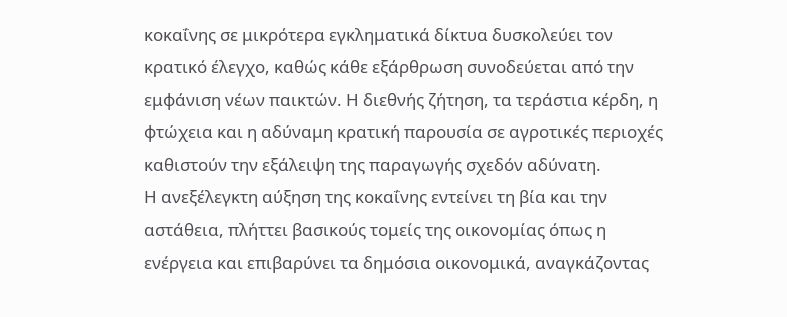κοκαΐνης σε μικρότερα εγκληματικά δίκτυα δυσκολεύει τον κρατικό έλεγχο, καθώς κάθε εξάρθρωση συνοδεύεται από την εμφάνιση νέων παικτών. Η διεθνής ζήτηση, τα τεράστια κέρδη, η φτώχεια και η αδύναμη κρατική παρουσία σε αγροτικές περιοχές καθιστούν την εξάλειψη της παραγωγής σχεδόν αδύνατη.
Η ανεξέλεγκτη αύξηση της κοκαΐνης εντείνει τη βία και την αστάθεια, πλήττει βασικούς τομείς της οικονομίας όπως η ενέργεια και επιβαρύνει τα δημόσια οικονομικά, αναγκάζοντας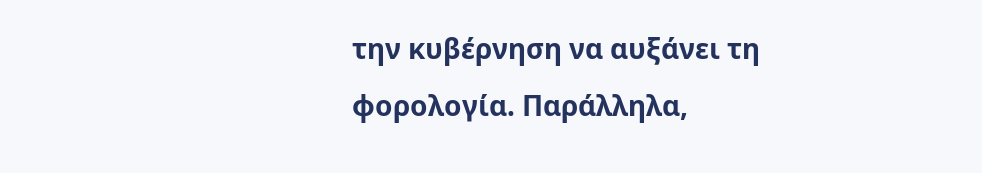την κυβέρνηση να αυξάνει τη φορολογία. Παράλληλα,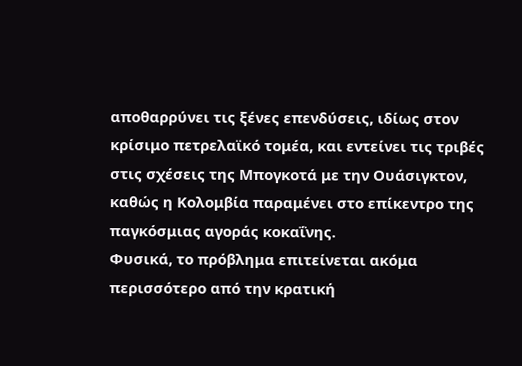αποθαρρύνει τις ξένες επενδύσεις, ιδίως στον κρίσιμο πετρελαϊκό τομέα, και εντείνει τις τριβές στις σχέσεις της Μπογκοτά με την Ουάσιγκτον, καθώς η Κολομβία παραμένει στο επίκεντρο της παγκόσμιας αγοράς κοκαΐνης.
Φυσικά, το πρόβλημα επιτείνεται ακόμα περισσότερο από την κρατική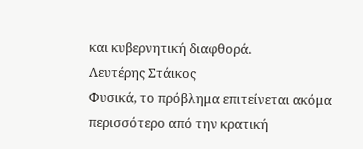και κυβερνητική διαφθορά.
Λευτέρης Στάικος
Φυσικά, το πρόβλημα επιτείνεται ακόμα περισσότερο από την κρατική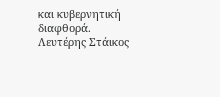και κυβερνητική διαφθορά.
Λευτέρης Στάικος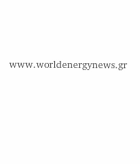www.worldenergynews.gr